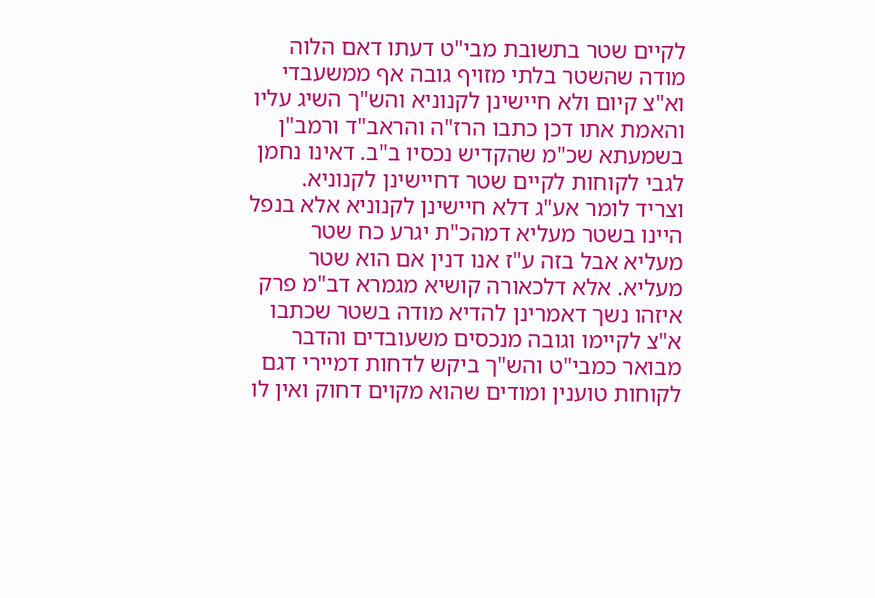לקיים שטר בתשובת מבי"ט דעתו דאם הלוה מודה שהשטר בלתי מזויף גובה אף ממשעבדי וא"צ קיום ולא חיישינן לקנוניא והש"ך השיג עליו והאמת אתו דכן כתבו הרז"ה והראב"ד ורמב"ן בשמעתא שכ"מ שהקדיש נכסיו ב"ב. דאינו נחמן לגבי לקוחות לקיים שטר דחיישינן לקנוניא. וצריד לומר אע"ג דלא חיישינן לקנוניא אלא בנפל היינו בשטר מעליא דמהכ"ת יגרע כח שטר מעליא אבל בזה ע"ז אנו דנין אם הוא שטר מעליא. אלא דלכאורה קושיא מגמרא דב"מ פרק איזהו נשך דאמרינן להדיא מודה בשטר שכתבו א"צ לקיימו וגובה מנכסים משעובדים והדבר מבואר כמבי"ט והש"ך ביקש לדחות דמיירי דגם לקוחות טוענין ומודים שהוא מקוים דחוק ואין לו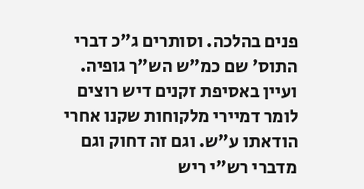פנים בהלכה. וסותרים ג"כ דברי התוס' שם כמ"ש הש"ך גופיה. ועיין באסיפת זקנים דיש רוצים לומר דמיירי מלקוחות שקנו אחרי הודאתו ע"ש. וגם זה דחוק וגם מדברי רש"י ריש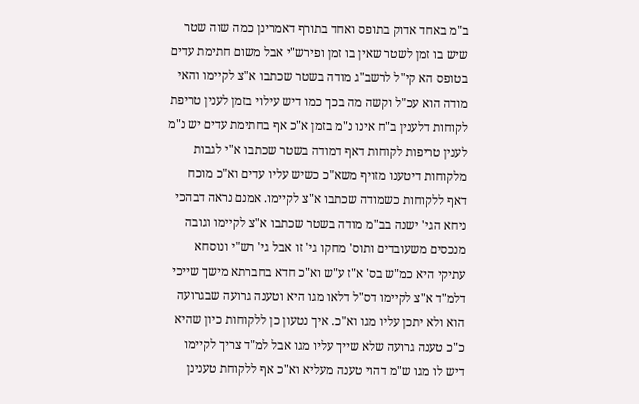ב"מ באחד אדוק בתופס ואחד בתורף דאמרינן כמה שוה שטר שיש בו זמן לשטר שאין בו זמן ופירש"י אבל משום חתימת עדים בטופס הא קי"ל לרשב"ג מודה בשטר שכתבו א"צ לקיימו והאי מודה הוא עכ"ל וקשה מה בכך כמו דיש עילוי בזמן לענין טריפת לקוחות דלענין ב"ח אינו נ"מ בזמן א"כ אף בחתימת עדים יש נ"מ לענין טריפות לקוחות דאף דמודה בשטר שכתבו א"י לגבות מלקוחות דיטענו מזויף משא"כ כשיש עליו עדים וא"כ מוכח דאף ללקוחות כשמודה שכתבו א"צ לקיימו. אמנם נראה דבהכי ניחא הגי' ישנה בב"מ מודה בשטר שכתבו א"צ לקיימו וגובה מנכסים משעובדים ותוס' מחקו גי' זו אבל גי' רש"י ונוסחא עתיקי היא כמ"ש בס' א"ז ע"ש וא"כ חדא בחברתא מישך שייכי דלמ"ד א"צ לקיימו דס"ל דלאו מגו היא וטענה גרועה שבגרועה הוא ולא יתכן עליו מגו וא"כ. איך נטעון כן ללקוחות כיון שהיא כ"כ טענה גרועה שלא שייך עליו מגו אבל למ"ד צריך לקיימו דיש לו מגו ש"מ דהוי טענה מעליא וא"כ אף ללקוחת טענינן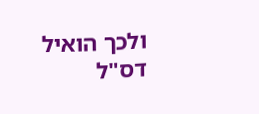ולכך הואיל דס"ל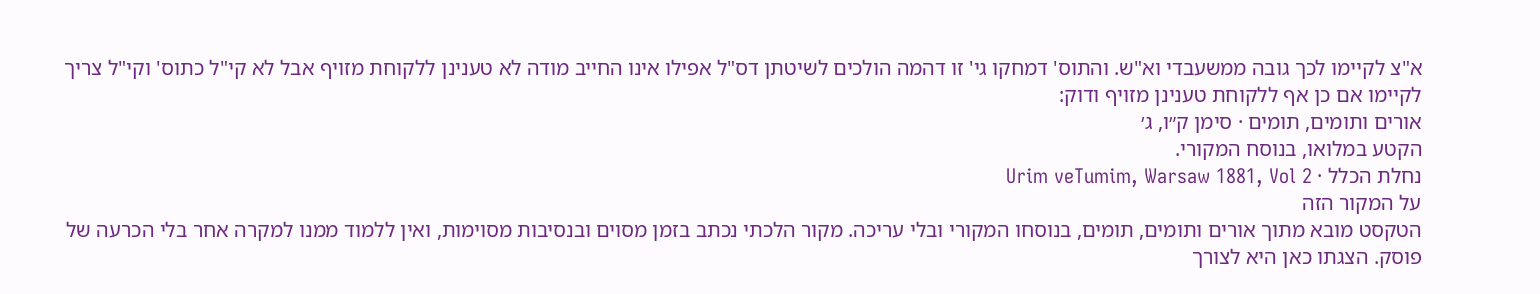א"צ לקיימו לכך גובה ממשעבדי וא"ש. והתוס' דמחקו גי' זו דהמה הולכים לשיטתן דס"ל אפילו אינו החייב מודה לא טענינן ללקוחת מזויף אבל לא קי"ל כתוס' וקי"ל צריך לקיימו אם כן אף ללקוחת טענינן מזויף ודוק:
אורים ותומים, תומים · סימן ק״ו, ג׳
הקטע במלואו, בנוסח המקורי.
נחלת הכלל · Urim veTumim, Warsaw 1881, Vol 2
על המקור הזה
הטקסט מובא מתוך אורים ותומים, תומים, בנוסחו המקורי ובלי עריכה. מקור הלכתי נכתב בזמן מסוים ובנסיבות מסוימות, ואין ללמוד ממנו למקרה אחר בלי הכרעה של פוסק. הצגתו כאן היא לצורך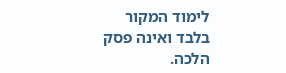לימוד המקור בלבד ואינה פסק הלכה.